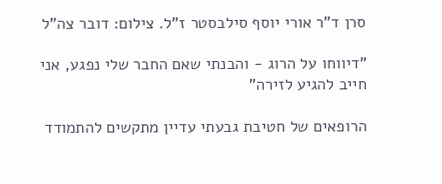סרן ד"ר אורי יוסף סילבסטר ז"ל. צילום: דובר צה"ל

"דיווחו על הרוג - והבנתי שאם החבר שלי נפגע, אני חייב להגיע לזירה"

הרופאים של חטיבת גבעתי עדיין מתקשים להתמודד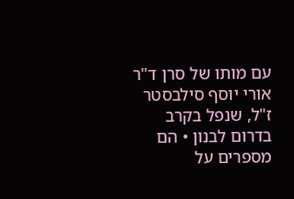עם מותו של סרן ד"ר אורי יוסף סילבסטר ז"ל, שנפל בקרב בדרום לבנון • הם מספרים על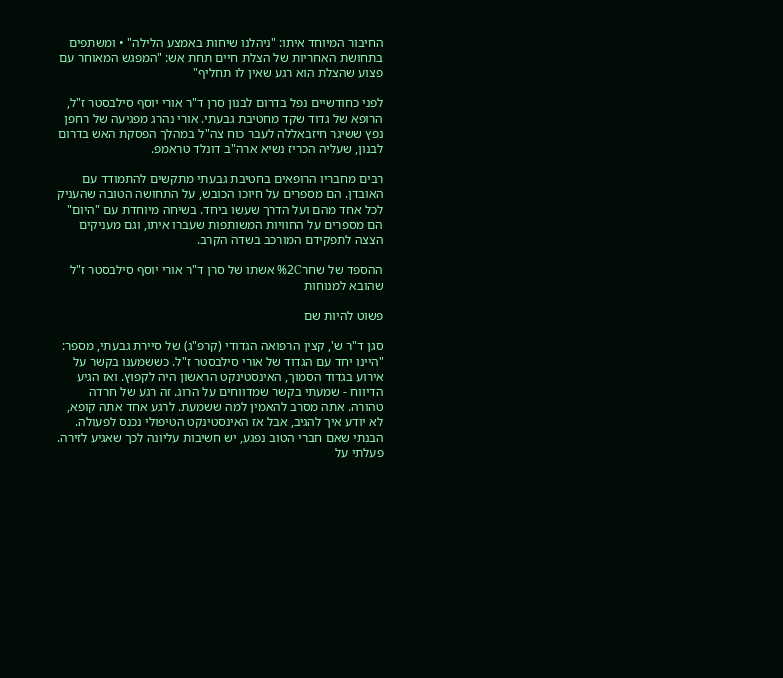החיבור המיוחד איתו: "ניהלנו שיחות באמצע הלילה" • ומשתפים בתחושת האחריות של הצלת חיים תחת אש: "המפגש המאוחר עם פצוע שהצלת הוא רגע שאין לו תחליף"

לפני כחודשיים נפל בדרום לבנון סרן ד"ר אורי יוסף סילבסטר ז"ל, הרופא של גדוד שקד מחטיבת גבעתי. אורי נהרג מפגיעה של רחפן נפץ ששיגר חיזבאללה לעבר כוח צה"ל במהלך הפסקת האש בדרום לבנון, שעליה הכריז נשיא ארה"ב דונלד טראמפ.

רבים מחבריו הרופאים בחטיבת גבעתי מתקשים להתמודד עם האובדן. הם מספרים על חיוכו הכובש, על התחושה הטובה שהעניק לכל אחד מהם ועל הדרך שעשו ביחד. בשיחה מיוחדת עם "היום" הם מספרים על החוויות המשותפות שעברו איתו, וגם מעניקים הצצה לתפקידם המורכב בשדה הקרב.

ההספד של שחר%2C אשתו של סרן ד"ר אורי יוסף סילבסטר ז"ל שהובא למנוחות

פשוט להיות שם

סגן ד"ר ש', קצין הרפואה הגדודי (קרפ"ג) של סיירת גבעתי, מספר: "היינו יחד עם הגדוד של אורי סילבסטר ז"ל. כששמענו בקשר על אירוע בגדוד הסמוך, האינסטינקט הראשון היה לקפוץ. ואז הגיע הדיווח - שמעתי בקשר שמדווחים על הרוג. זה רגע של חרדה טהורה. אתה מסרב להאמין למה ששמעת. לרגע אחד אתה קופא, לא יודע איך להגיב, אבל אז האינסטינקט הטיפולי נכנס לפעולה. הבנתי שאם חברי הטוב נפגע, יש חשיבות עליונה לכך שאגיע לזירה. פעלתי על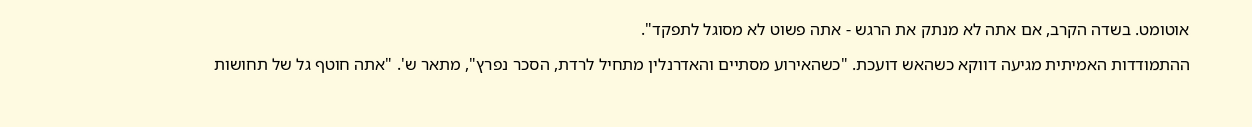אוטומט. בשדה הקרב, אם אתה לא מנתק את הרגש - אתה פשוט לא מסוגל לתפקד".

ההתמודדות האמיתית מגיעה דווקא כשהאש דועכת. "כשהאירוע מסתיים והאדרנלין מתחיל לרדת, הסכר נפרץ", מתאר ש'. "אתה חוטף גל של תחושות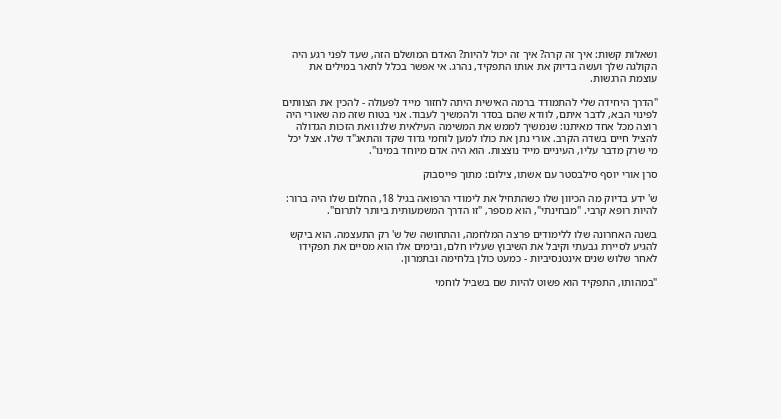ושאלות קשות: איך זה קרה? איך זה יכול להיות? האדם המושלם הזה, שעד לפני רגע היה הקולגה שלך ועשה בדיוק את אותו התפקיד, נהרג. אי אפשר בכלל לתאר במילים את עוצמת הרגשות.

"הדרך היחידה שלי להתמודד ברמה האישית היתה לחזור מייד לפעולה - להכין את הצוותים לפינוי הבא, לדבר איתם, לוודא שהם בסדר ולהמשיך לעבוד. אני בטוח שזה מה שאורי היה רוצה מכל אחד מאיתנו: שנמשיך לממש את המשימה העילאית שלנו ואת הזכות הגדולה להציל חיים בשדה הקרב. אורי נתן את כולו למען לוחמי גדוד שקד והתאג"ד שלו. אצל יכל מי שרק מדבר עליו, העיניים מייד נוצצות. הוא היה אדם מיוחד במינו".

סרן אורי יוסף סילבסטר עם אשתו, צילום: מתוך פייסבוק

ש' ידע בדיוק מה הכיוון שלו כשהתחיל את לימודי הרפואה בגיל 18, החלום שלו היה ברור: להיות רופא קרבי. "מבחינתי", הוא מספר, "זו הדרך המשמעותית ביותר לתרום".

בשנה האחרונה שלו ללימודים פרצה המלחמה, והתחושה של ש' רק התעצמה. הוא ביקש להגיע לסיירת גבעתי וקיבל את השיבוץ שעליו חלם, ובימים אלו הוא מסיים את תפקידו לאחר שלוש שנים אינטנסיביות - כמעט כולן בלחימה ובתמרון.

"במהותו, התפקיד הוא פשוט להיות שם בשביל לוחמי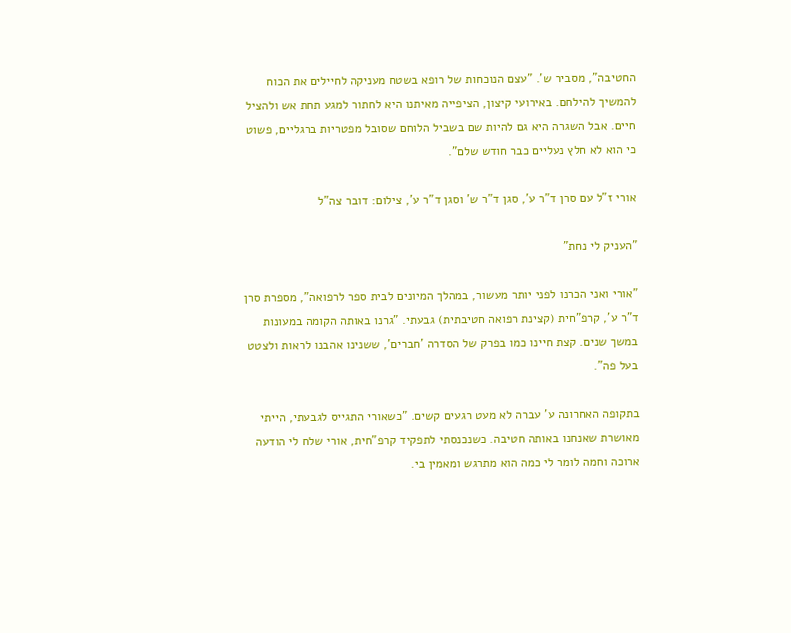החטיבה", מסביר ש'. "עצם הנוכחות של רופא בשטח מעניקה לחיילים את הכוח להמשיך להילחם. באירועי קיצון, הציפייה מאיתנו היא לחתור למגע תחת אש ולהציל חיים. אבל השגרה היא גם להיות שם בשביל הלוחם שסובל מפטריות ברגליים, פשוט כי הוא לא חלץ נעליים כבר חודש שלם".

אורי ז"ל עם סרן ד"ר ע', סגן ד"ר ש' וסגן ד"ר ע', צילום: דובר צה"ל

"העניק לי נחת"

"אורי ואני הכרנו לפני יותר מעשור, במהלך המיונים לבית ספר לרפואה", מספרת סרן ד"ר ע', קרפ"חית (קצינת רפואה חטיבתית) גבעתי. "גרנו באותה הקומה במעונות במשך שנים. קצת חיינו כמו בפרק של הסדרה 'חברים', ששנינו אהבנו לראות ולצטט בעל פה".

בתקופה האחרונה ע' עברה לא מעט רגעים קשים. "כשאורי התגייס לגבעתי, הייתי מאושרת שאנחנו באותה חטיבה. כשנכנסתי לתפקיד קרפ"חית, אורי שלח לי הודעה ארוכה וחמה לומר לי כמה הוא מתרגש ומאמין בי.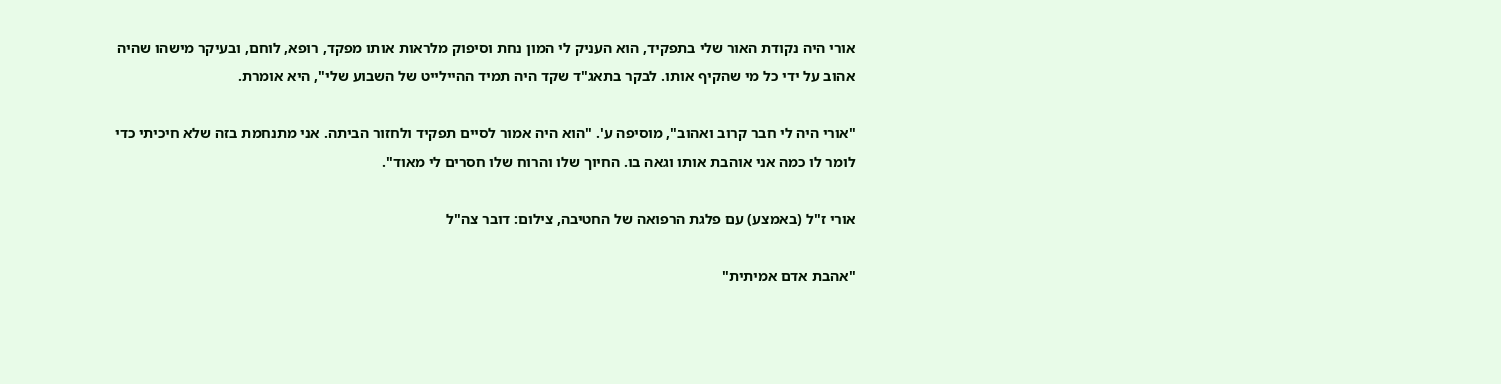אורי היה נקודת האור שלי בתפקיד, הוא העניק לי המון נחת וסיפוק מלראות אותו מפקד, רופא, לוחם, ובעיקר מישהו שהיה אהוב על ידי כל מי שהקיף אותו. לבקר בתאג"ד שקד היה תמיד ההיילייט של השבוע שלי", היא אומרת.

"אורי היה לי חבר קרוב ואהוב", מוסיפה ע'. "הוא היה אמור לסיים תפקיד ולחזור הביתה. אני מתנחמת בזה שלא חיכיתי כדי לומר לו כמה אני אוהבת אותו וגאה בו. החיוך שלו והרוח שלו חסרים לי מאוד".

אורי ז"ל (באמצע) עם פלגת הרפואה של החטיבה, צילום: דובר צה"ל

"אהבת אדם אמיתית"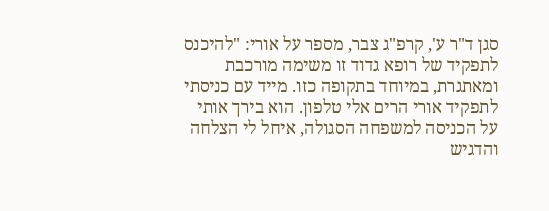סגן ד"ר ע', קרפ"ג צבר, מספר על אורי: "להיכנס לתפקיד של רופא גדוד זו משימה מורכבת ומאתגרת, במיוחד בתקופה כזו. מייד עם כניסתי לתפקיד אורי הרים אלי טלפון. הוא בירך אותי על הכניסה למשפחה הסגולה, איחל לי הצלחה והדגיש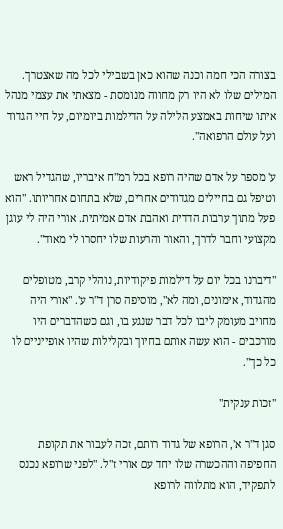בצורה הכי חמה וכנה שהוא כאן בשבילי לכל מה שאצטרך. המילים שלו לא היו רק מחווה מנומסת - מצאתי את עצמי מנהל איתו שיחות באמצע הלילה על הדילמות ביומיום, על חיי הגדוד ועל עולם הרפואה".

ע' מספר על אדם שהיה רופא בכל רמ"ח איבריו, שהגדיל ראש וטיפל גם בחיילים מגדודים אחרים, שלא בתחום אחריותו. "הוא פעל מתוך ערבות הדדית ואהבת אדם אמיתית. אורי היה לי עוגן מקצועי וחבר לדרך, והאור והרעות שלו יחסרו לי מאוד".

"דיברנו בכל יום על דילמות פיקודיות, נוהלי קרב, מטופלים מהגדוד, אימונים, ומה לא", מוסיפה סרן ד"ר ע'. "אורי היה מחויב מעומק ליבו לכל דבר שנגע בו, וגם כשהדברים היו מורכבים - הוא עשה אותם בחיוך ובקלילות שהיו אופייניים לו כל כך".

"זכות ענקית"

סגן ד"ר א', הרופא של גדוד רותם, זכה לעבור את תקופת החפיפה וההכשרה שלו יחד עם אורי ז"ל. "לפני שרופא נכנס לתפקיד, הוא מתלווה לרופא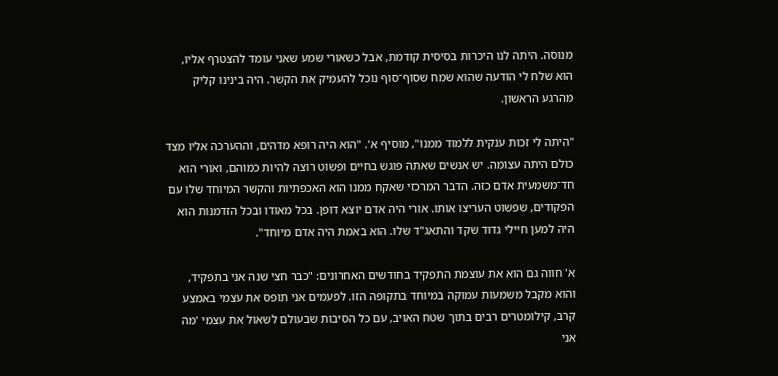מנוסה. היתה לנו היכרות בסיסית קודמת, אבל כשאורי שמע שאני עומד להצטרף אליו, הוא שלח לי הודעה שהוא שמח שסוף־סוף נוכל להעמיק את הקשר. היה בינינו קליק מהרגע הראשון.

"היתה לי זכות ענקית ללמוד ממנו", מוסיף א'. "הוא היה רופא מדהים, וההערכה אליו מצד כולם היתה עצומה. יש אנשים שאתה פוגש בחיים ופשוט רוצה להיות כמוהם, ואורי הוא חד־משמעית אדם כזה. הדבר המרכזי שאקח ממנו הוא האכפתיות והקשר המיוחד שלו עם הפקודים, שפשוט העריצו אותו. אורי היה אדם יוצא דופן. בכל מאודו ובכל הזדמנות הוא היה למען חיילי גדוד שקד והתאג"ד שלו. הוא באמת היה אדם מיוחד".

א' חווה גם הוא את עוצמת התפקיד בחודשים האחרונים: "כבר חצי שנה אני בתפקיד, והוא מקבל משמעות עמוקה במיוחד בתקופה הזו. לפעמים אני תופס את עצמי באמצע קרב, קילומטרים רבים בתוך שטח האויב, עם כל הסיבות שבעולם לשאול את עצמי 'מה אני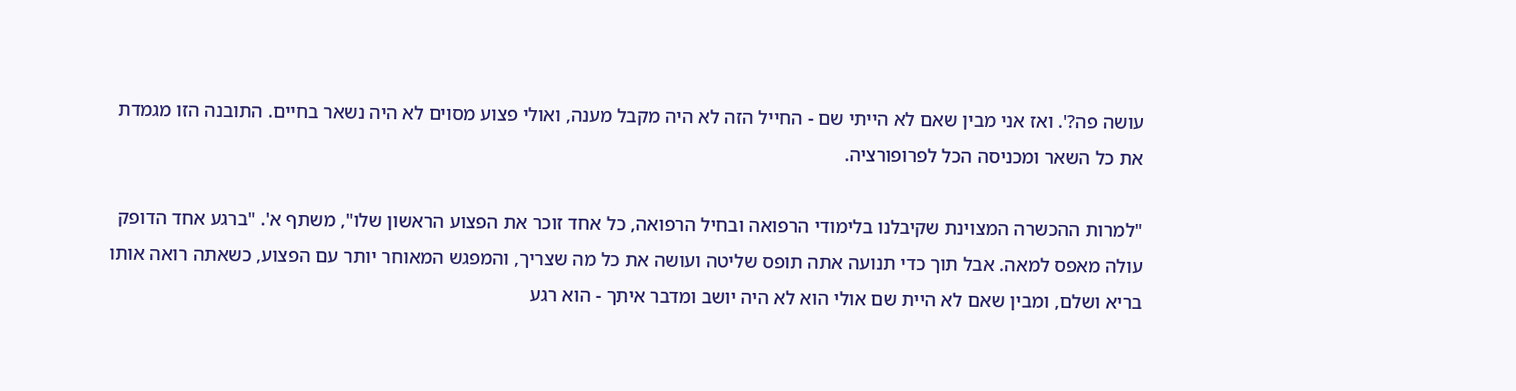עושה פה?'. ואז אני מבין שאם לא הייתי שם - החייל הזה לא היה מקבל מענה, ואולי פצוע מסוים לא היה נשאר בחיים. התובנה הזו מגמדת את כל השאר ומכניסה הכל לפרופורציה.

"למרות ההכשרה המצוינת שקיבלנו בלימודי הרפואה ובחיל הרפואה, כל אחד זוכר את הפצוע הראשון שלו", משתף א'. "ברגע אחד הדופק עולה מאפס למאה. אבל תוך כדי תנועה אתה תופס שליטה ועושה את כל מה שצריך, והמפגש המאוחר יותר עם הפצוע, כשאתה רואה אותו בריא ושלם, ומבין שאם לא היית שם אולי הוא לא היה יושב ומדבר איתך - הוא רגע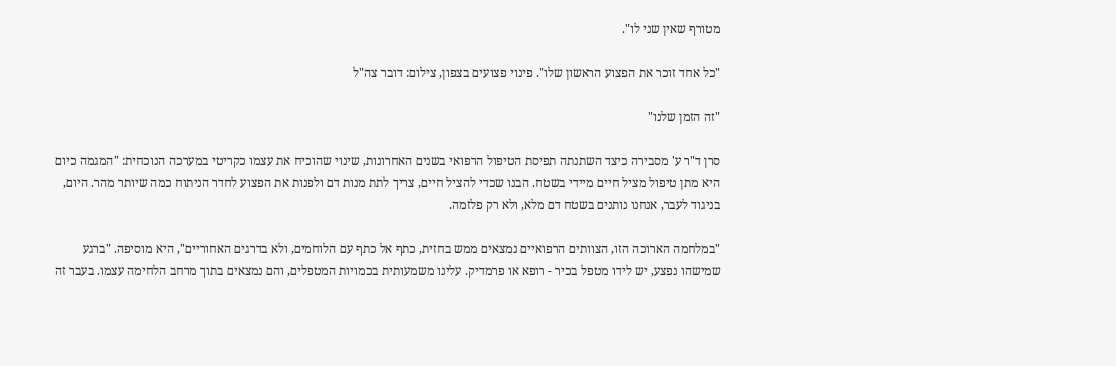מטורף שאין שני לו".

"כל אחד זוכר את הפצוע הראשון שלו". פינוי פצועים בצפון, צילום: דובר צה"ל

"זה הזמן שלנו"

סרן ד"ר ע' מסבירה כיצד השתנתה תפיסת הטיפול הרפואי בשנים האחרונות, שינוי שהוכיח את עצמו כקריטי במערכה הנוכחית: "המגמה כיום היא מתן טיפול מציל חיים מיידי בשטח. הבנו שכדי להציל חיים, צריך לתת מנות דם ולפנות את הפצוע לחדר הניתוח כמה שיותר מהר. היום, בניגוד לעבר, אנחנו נותנים בשטח דם מלא, ולא רק פלזמה.

"במלחמה הארוכה הזו, הצוותים הרפואיים נמצאים ממש בחזית, כתף אל כתף עם הלוחמים, ולא בדרגים האחוריים", היא מוסיפה. "ברגע שמישהו נפצע, יש לידו מטפל בכיר - רופא או פרמדיק. עלינו משמעותית בכמויות המטפלים, והם נמצאים בתוך מרחב הלחימה עצמו. בעבר זה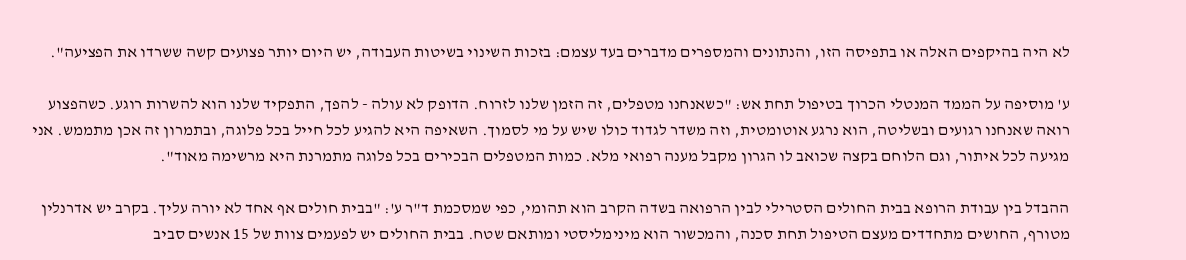לא היה בהיקפים האלה או בתפיסה הזו, והנתונים והמספרים מדברים בעד עצמם: בזכות השינוי בשיטות העבודה, יש היום יותר פצועים קשה ששרדו את הפציעה".

ע' מוסיפה על הממד המנטלי הכרוך בטיפול תחת אש: "כשאנחנו מטפלים, זה הזמן שלנו לזרוח. הדופק לא עולה - להפך, התפקיד שלנו הוא להשרות רוגע. כשהפצוע רואה שאנחנו רגועים ובשליטה, הוא נרגע אוטומטית, וזה משדר לגדוד כולו שיש על מי לסמוך. השאיפה היא להגיע לכל חייל בכל פלוגה, ובתמרון זה אכן מתממש. אני מגיעה לכל איתור, וגם הלוחם בקצה שכואב לו הגרון מקבל מענה רפואי מלא. כמות המטפלים הבכירים בכל פלוגה מתמרנת היא מרשימה מאוד".

ההבדל בין עבודת הרופא בבית החולים הסטרילי לבין הרפואה בשדה הקרב הוא תהומי, כפי שמסכמת ד"ר ע': "בבית חולים אף אחד לא יורה עליך. בקרב יש אדרנלין מטורף, החושים מתחדדים מעצם הטיפול תחת סכנה, והמכשור הוא מינימליסטי ומותאם שטח. בבית החולים יש לפעמים צוות של 15 אנשים סביב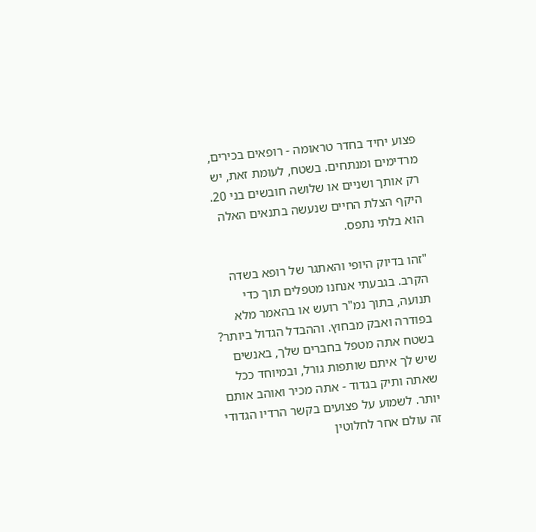פצוע יחיד בחדר טראומה - רופאים בכירים, מרדימים ומנתחים. בשטח, לעומת זאת, יש רק אותך ושניים או שלושה חובשים בני 20. היקף הצלת החיים שנעשה בתנאים האלה הוא בלתי נתפס.

"זהו בדיוק היופי והאתגר של רופא בשדה הקרב. בגבעתי אנחנו מטפלים תוך כדי תנועה, בתוך נמ"ר רועש או בהאמר מלא בפודרה ואבק מבחוץ. וההבדל הגדול ביותר? בשטח אתה מטפל בחברים שלך, באנשים שיש לך איתם שותפות גורל, ובמיוחד ככל שאתה ותיק בגדוד - אתה מכיר ואוהב אותם יותר. לשמוע על פצועים בקשר הרדיו הגדודי זה עולם אחר לחלוטין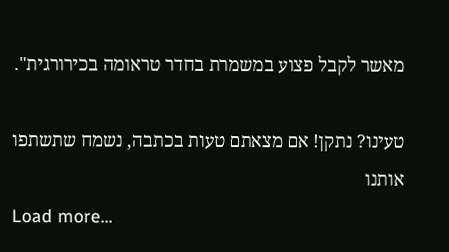מאשר לקבל פצוע במשמרת בחדר טראומה בכירורגית".

טעינו? נתקן! אם מצאתם טעות בכתבה, נשמח שתשתפו אותנו
Load more...